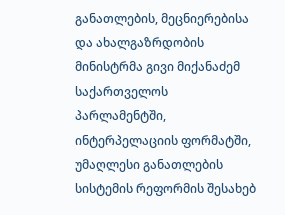განათლების, მეცნიერებისა და ახალგაზრდობის მინისტრმა გივი მიქანაძემ საქართველოს პარლამენტში, ინტერპელაციის ფორმატში, უმაღლესი განათლების სისტემის რეფორმის შესახებ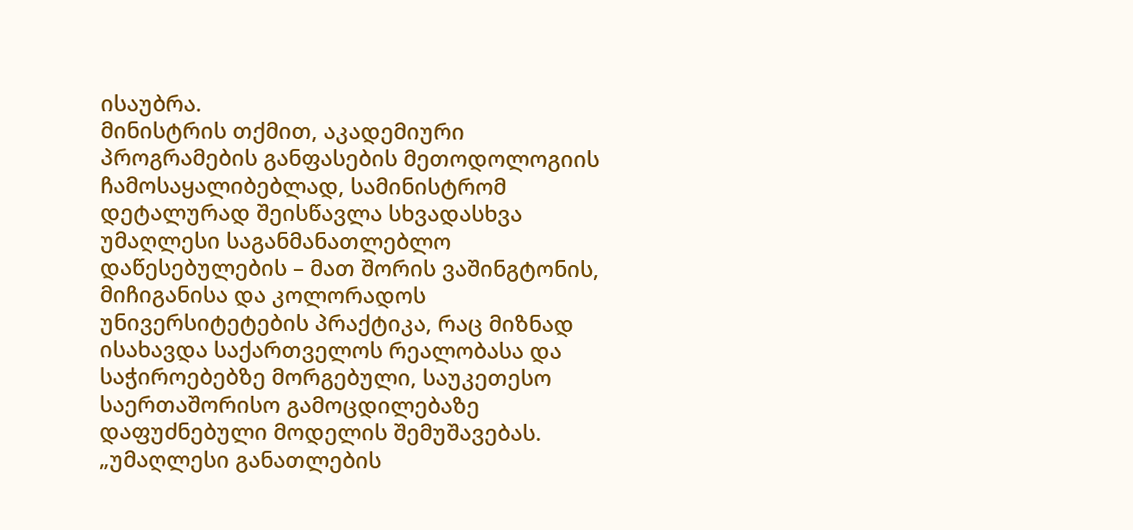ისაუბრა.
მინისტრის თქმით, აკადემიური პროგრამების განფასების მეთოდოლოგიის ჩამოსაყალიბებლად, სამინისტრომ დეტალურად შეისწავლა სხვადასხვა უმაღლესი საგანმანათლებლო დაწესებულების – მათ შორის ვაშინგტონის, მიჩიგანისა და კოლორადოს უნივერსიტეტების პრაქტიკა, რაც მიზნად ისახავდა საქართველოს რეალობასა და საჭიროებებზე მორგებული, საუკეთესო საერთაშორისო გამოცდილებაზე დაფუძნებული მოდელის შემუშავებას.
„უმაღლესი განათლების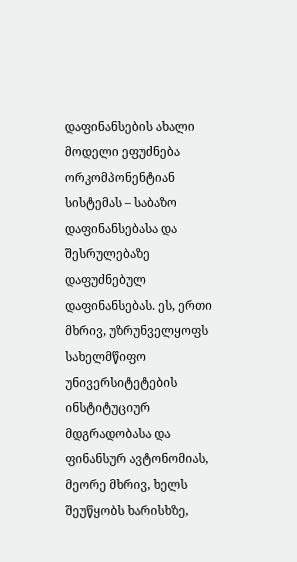დაფინანსების ახალი მოდელი ეფუძნება ორკომპონენტიან სისტემას – საბაზო დაფინანსებასა და შესრულებაზე დაფუძნებულ დაფინანსებას. ეს, ერთი მხრივ, უზრუნველყოფს სახელმწიფო უნივერსიტეტების ინსტიტუციურ მდგრადობასა და ფინანსურ ავტონომიას, მეორე მხრივ, ხელს შეუწყობს ხარისხზე,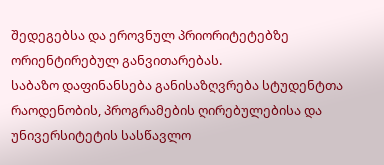შედეგებსა და ეროვნულ პრიორიტეტებზე ორიენტირებულ განვითარებას.
საბაზო დაფინანსება განისაზღვრება სტუდენტთა რაოდენობის, პროგრამების ღირებულებისა და უნივერსიტეტის სასწავლო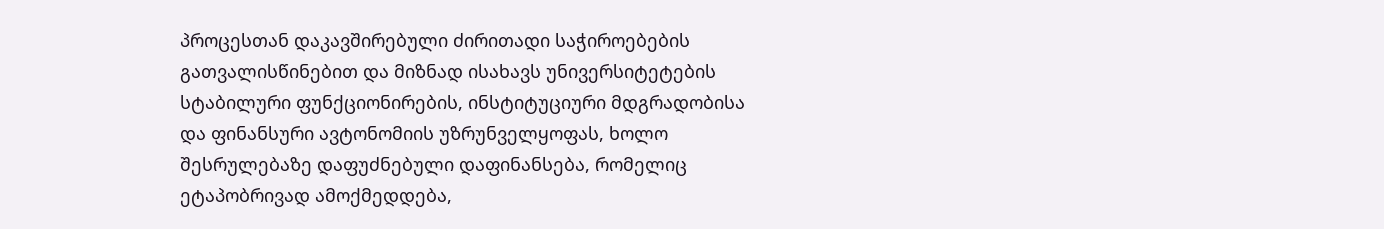პროცესთან დაკავშირებული ძირითადი საჭიროებების გათვალისწინებით და მიზნად ისახავს უნივერსიტეტების სტაბილური ფუნქციონირების, ინსტიტუციური მდგრადობისა და ფინანსური ავტონომიის უზრუნველყოფას, ხოლო შესრულებაზე დაფუძნებული დაფინანსება, რომელიც ეტაპობრივად ამოქმედდება,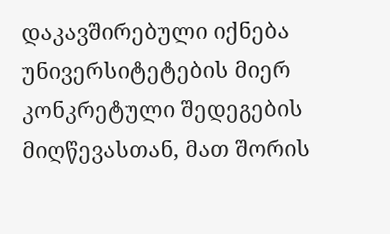დაკავშირებული იქნება უნივერსიტეტების მიერ კონკრეტული შედეგების მიღწევასთან, მათ შორის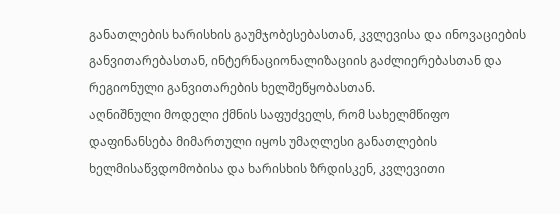განათლების ხარისხის გაუმჯობესებასთან, კვლევისა და ინოვაციების განვითარებასთან, ინტერნაციონალიზაციის გაძლიერებასთან და რეგიონული განვითარების ხელშეწყობასთან.
აღნიშნული მოდელი ქმნის საფუძველს, რომ სახელმწიფო დაფინანსება მიმართული იყოს უმაღლესი განათლების ხელმისაწვდომობისა და ხარისხის ზრდისკენ, კვლევითი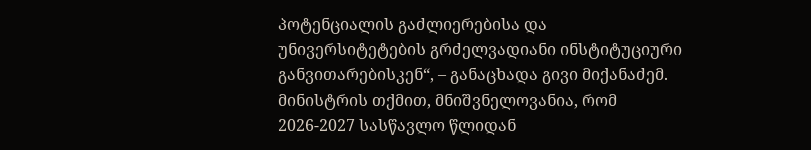პოტენციალის გაძლიერებისა და უნივერსიტეტების გრძელვადიანი ინსტიტუციური განვითარებისკენ“, – განაცხადა გივი მიქანაძემ.
მინისტრის თქმით, მნიშვნელოვანია, რომ 2026-2027 სასწავლო წლიდან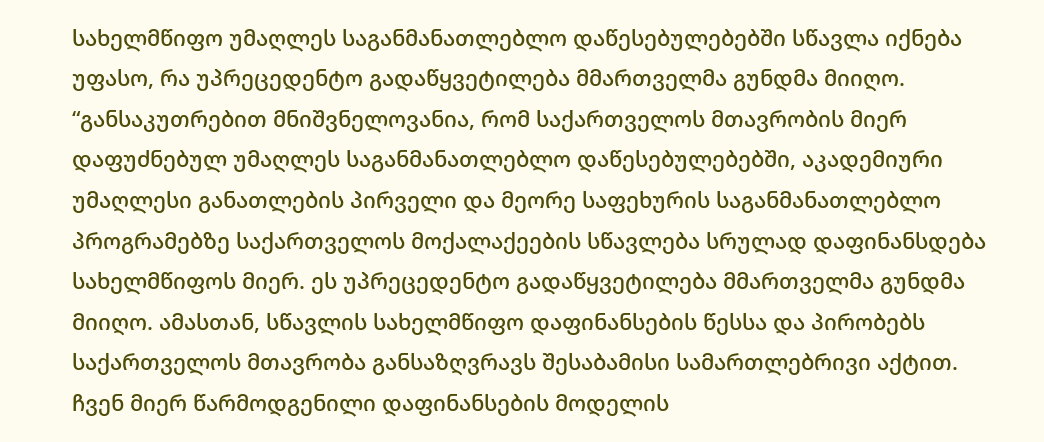სახელმწიფო უმაღლეს საგანმანათლებლო დაწესებულებებში სწავლა იქნება უფასო, რა უპრეცედენტო გადაწყვეტილება მმართველმა გუნდმა მიიღო.
“განსაკუთრებით მნიშვნელოვანია, რომ საქართველოს მთავრობის მიერ დაფუძნებულ უმაღლეს საგანმანათლებლო დაწესებულებებში, აკადემიური უმაღლესი განათლების პირველი და მეორე საფეხურის საგანმანათლებლო პროგრამებზე საქართველოს მოქალაქეების სწავლება სრულად დაფინანსდება სახელმწიფოს მიერ. ეს უპრეცედენტო გადაწყვეტილება მმართველმა გუნდმა მიიღო. ამასთან, სწავლის სახელმწიფო დაფინანსების წესსა და პირობებს საქართველოს მთავრობა განსაზღვრავს შესაბამისი სამართლებრივი აქტით.
ჩვენ მიერ წარმოდგენილი დაფინანსების მოდელის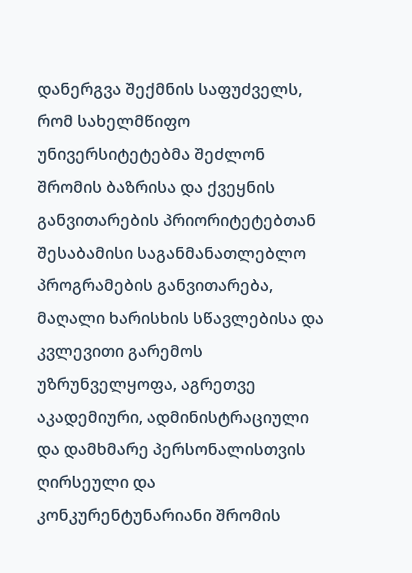დანერგვა შექმნის საფუძველს, რომ სახელმწიფო უნივერსიტეტებმა შეძლონ შრომის ბაზრისა და ქვეყნის განვითარების პრიორიტეტებთან შესაბამისი საგანმანათლებლო პროგრამების განვითარება, მაღალი ხარისხის სწავლებისა და კვლევითი გარემოს უზრუნველყოფა, აგრეთვე აკადემიური, ადმინისტრაციული და დამხმარე პერსონალისთვის ღირსეული და კონკურენტუნარიანი შრომის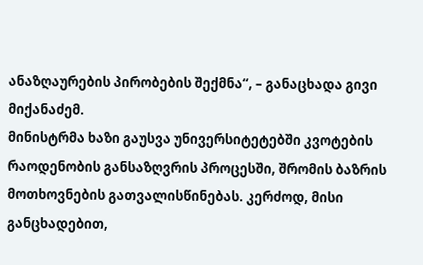ანაზღაურების პირობების შექმნა‘‘, – განაცხადა გივი მიქანაძემ.
მინისტრმა ხაზი გაუსვა უნივერსიტეტებში კვოტების რაოდენობის განსაზღვრის პროცესში, შრომის ბაზრის მოთხოვნების გათვალისწინებას. კერძოდ, მისი განცხადებით,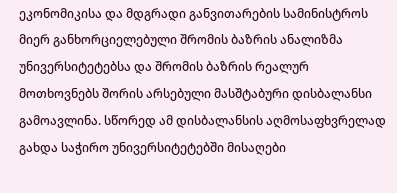ეკონომიკისა და მდგრადი განვითარების სამინისტროს მიერ განხორციელებული შრომის ბაზრის ანალიზმა უნივერსიტეტებსა და შრომის ბაზრის რეალურ მოთხოვნებს შორის არსებული მასშტაბური დისბალანსი გამოავლინა. სწორედ ამ დისბალანსის აღმოსაფხვრელად გახდა საჭირო უნივერსიტეტებში მისაღები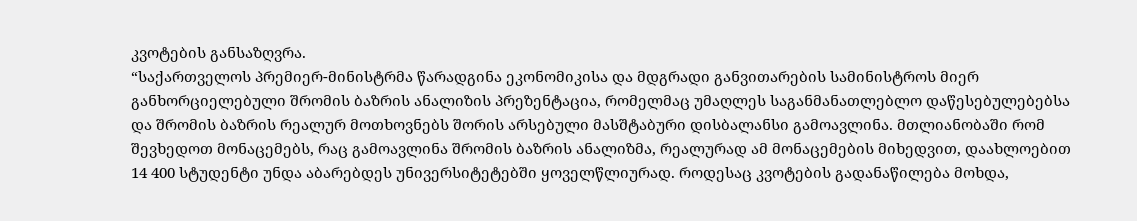კვოტების განსაზღვრა.
“საქართველოს პრემიერ-მინისტრმა წარადგინა ეკონომიკისა და მდგრადი განვითარების სამინისტროს მიერ განხორციელებული შრომის ბაზრის ანალიზის პრეზენტაცია, რომელმაც უმაღლეს საგანმანათლებლო დაწესებულებებსა და შრომის ბაზრის რეალურ მოთხოვნებს შორის არსებული მასშტაბური დისბალანსი გამოავლინა. მთლიანობაში რომ შევხედოთ მონაცემებს, რაც გამოავლინა შრომის ბაზრის ანალიზმა, რეალურად ამ მონაცემების მიხედვით, დაახლოებით 14 400 სტუდენტი უნდა აბარებდეს უნივერსიტეტებში ყოველწლიურად. როდესაც კვოტების გადანაწილება მოხდა,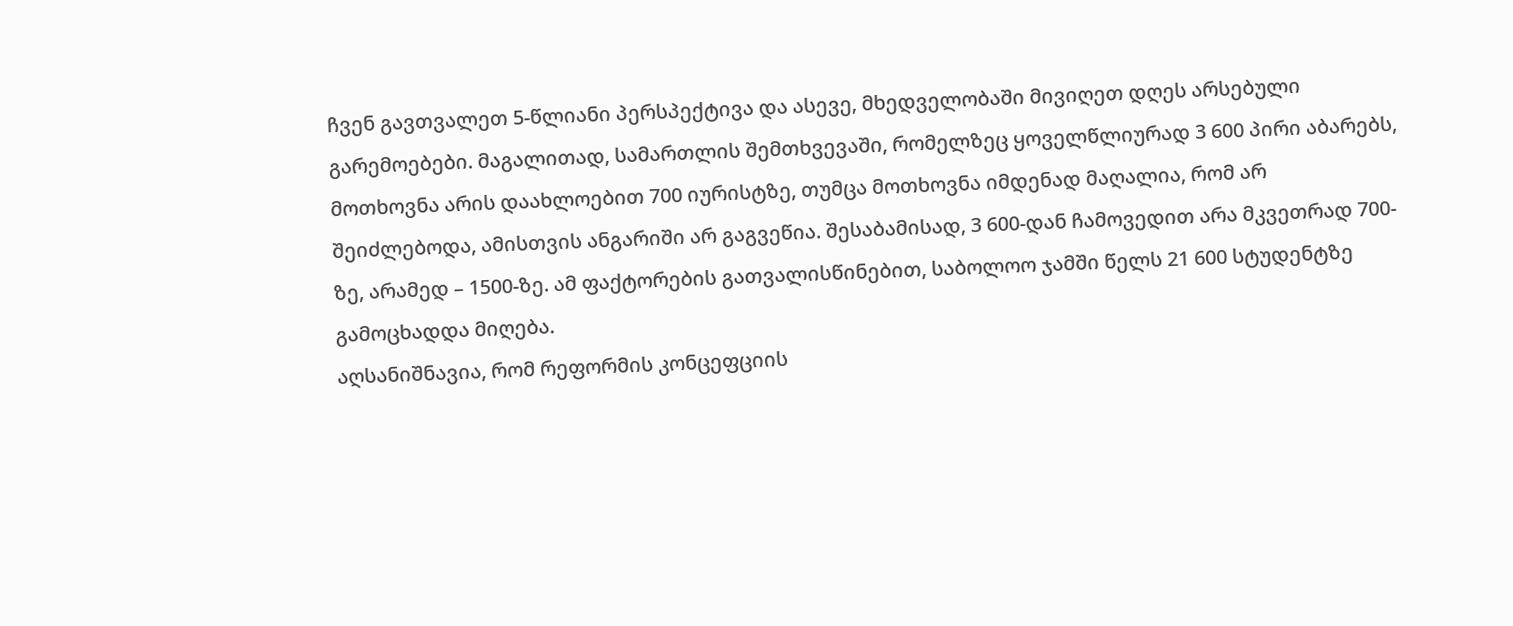ჩვენ გავთვალეთ 5-წლიანი პერსპექტივა და ასევე, მხედველობაში მივიღეთ დღეს არსებული გარემოებები. მაგალითად, სამართლის შემთხვევაში, რომელზეც ყოველწლიურად 3 600 პირი აბარებს, მოთხოვნა არის დაახლოებით 700 იურისტზე, თუმცა მოთხოვნა იმდენად მაღალია, რომ არ შეიძლებოდა, ამისთვის ანგარიში არ გაგვეწია. შესაბამისად, 3 600-დან ჩამოვედით არა მკვეთრად 700-ზე, არამედ – 1500-ზე. ამ ფაქტორების გათვალისწინებით, საბოლოო ჯამში წელს 21 600 სტუდენტზე გამოცხადდა მიღება.
აღსანიშნავია, რომ რეფორმის კონცეფციის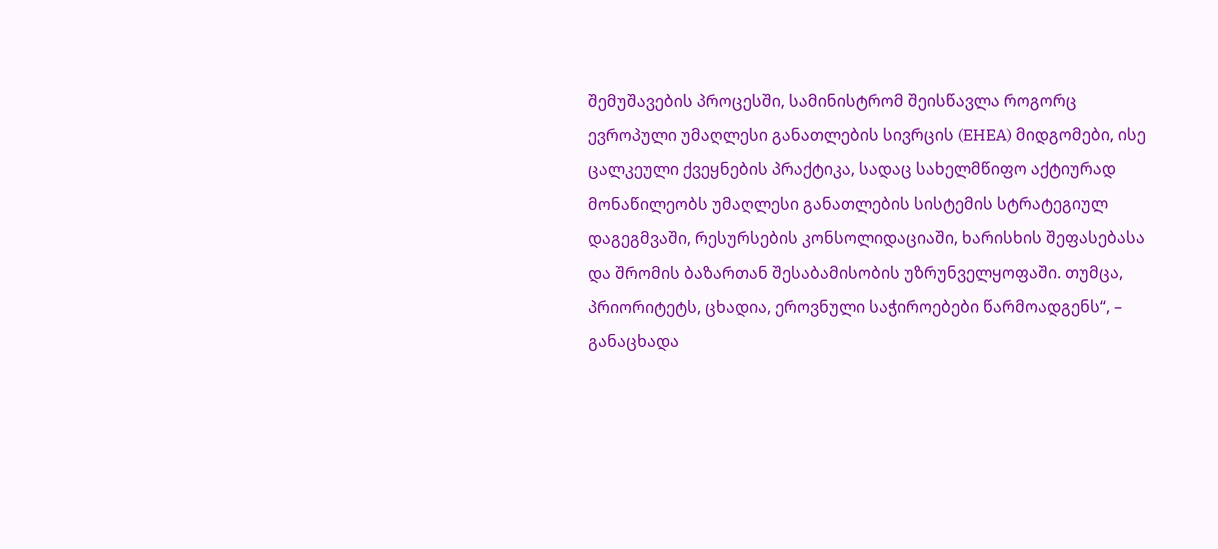შემუშავების პროცესში, სამინისტრომ შეისწავლა როგორც ევროპული უმაღლესი განათლების სივრცის (EHEA) მიდგომები, ისე ცალკეული ქვეყნების პრაქტიკა, სადაც სახელმწიფო აქტიურად მონაწილეობს უმაღლესი განათლების სისტემის სტრატეგიულ დაგეგმვაში, რესურსების კონსოლიდაციაში, ხარისხის შეფასებასა და შრომის ბაზართან შესაბამისობის უზრუნველყოფაში. თუმცა, პრიორიტეტს, ცხადია, ეროვნული საჭიროებები წარმოადგენს“, – განაცხადა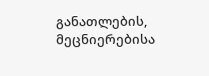განათლების, მეცნიერებისა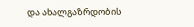და ახალგაზრდობის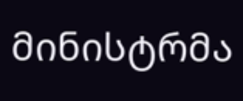მინისტრმა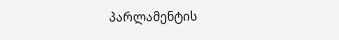პარლამენტის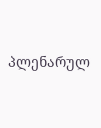პლენარულ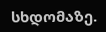სხდომაზე.